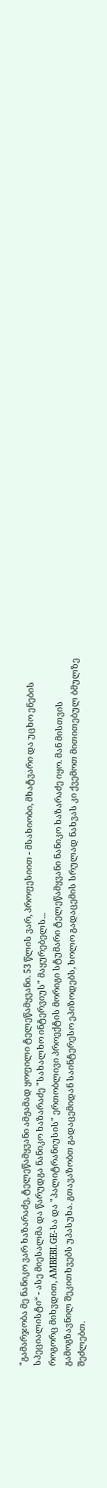"გამარჯობა მე ნანიკო ვარ ხაზარაძე, ტელეწამყვანი ამჟამად ყოფილი ტელეწამყვანი. 53 წლის ვარ, პროფესიით - მსახიობი, მხატვარი და უცხო ენების სპეციალისტი“ - ასე მიესალმა და წარუდგა ნანიკო ხაზარაძე "სახალხო ინტერვიუს" მაყურებელს...
როგორც მიხვდით, AMBEBI.GE-სა და "პალიტრანიუსის" ერთობლივი პროექტის მორიგი სტუმარი ტელეწამყვანი ნანიკო ხაზარაძე იყო. მან მისთვის გამოგზავნილ შეკითხვებს უპასუხა. გთავაზობთ გადაცემიდან საინტერესო ეპიზოდებს, ხოლო გადაცემის სრულად ნახვას კი ქვემოთ მითითებულ ბმულზე შეძლებთ.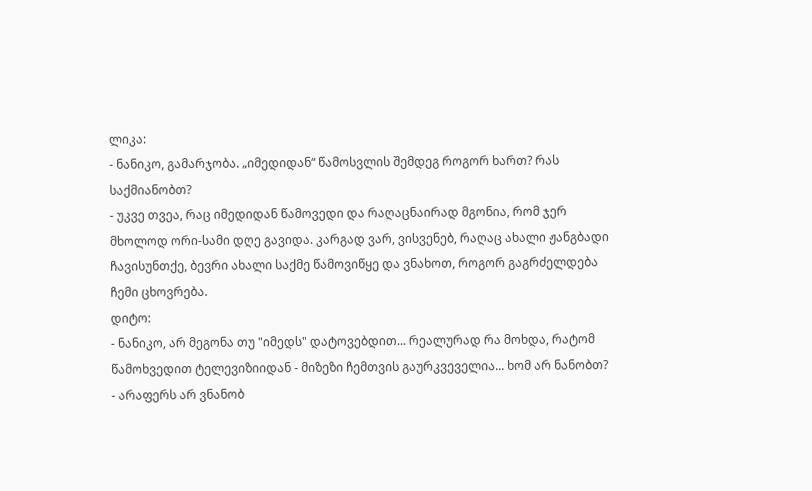ლიკა:
- ნანიკო, გამარჯობა. „იმედიდან“ წამოსვლის შემდეგ როგორ ხართ? რას საქმიანობთ?
- უკვე თვეა, რაც იმედიდან წამოვედი და რაღაცნაირად მგონია, რომ ჯერ მხოლოდ ორი-სამი დღე გავიდა. კარგად ვარ, ვისვენებ, რაღაც ახალი ჟანგბადი ჩავისუნთქე, ბევრი ახალი საქმე წამოვიწყე და ვნახოთ, როგორ გაგრძელდება ჩემი ცხოვრება.
დიტო:
- ნანიკო, არ მეგონა თუ "იმედს" დატოვებდით... რეალურად რა მოხდა, რატომ წამოხვედით ტელევიზიიდან - მიზეზი ჩემთვის გაურკვეველია... ხომ არ ნანობთ?
- არაფერს არ ვნანობ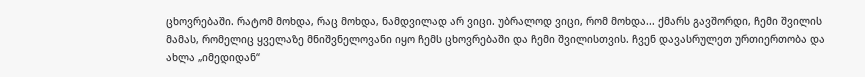ცხოვრებაში. რატომ მოხდა, რაც მოხდა, ნამდვილად არ ვიცი. უბრალოდ ვიცი, რომ მოხდა... ქმარს გავშორდი, ჩემი შვილის მამას, რომელიც ყველაზე მნიშვნელოვანი იყო ჩემს ცხოვრებაში და ჩემი შვილისთვის. ჩვენ დავასრულეთ ურთიერთობა და ახლა „იმედიდან“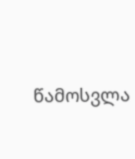წამოსვლა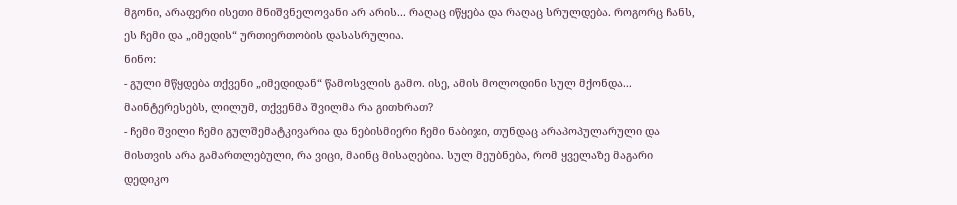მგონი, არაფერი ისეთი მნიშვნელოვანი არ არის... რაღაც იწყება და რაღაც სრულდება. როგორც ჩანს, ეს ჩემი და „იმედის“ ურთიერთობის დასასრულია.
ნინო:
- გული მწყდება თქვენი „იმედიდან“ წამოსვლის გამო. ისე, ამის მოლოდინი სულ მქონდა... მაინტერესებს, ლილუმ, თქვენმა შვილმა რა გითხრათ?
- ჩემი შვილი ჩემი გულშემატკივარია და ნებისმიერი ჩემი ნაბიჯი, თუნდაც არაპოპულარული და მისთვის არა გამართლებული, რა ვიცი, მაინც მისაღებია. სულ მეუბნება, რომ ყველაზე მაგარი დედიკო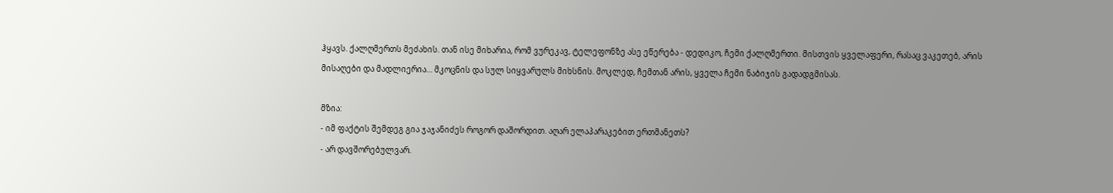ჰყავს. ქალღმერთს მეძახის. თან ისე მიხარია, რომ ვურეკავ, ტელეფონზე ასე ეწერება - დედიკო, ჩემი ქალღმერთი. მისთვის ყველაფერი, რასაც ვაკეთებ, არის მისაღები და მადლიერია... მკოცნის და სულ სიყვარულს მიხსნის. მოკლედ, ჩემთან არის, ყველა ჩემი ნაბიჯის გადადგმისას.

მზია:
- იმ ფაქტის შემდეგ გია ჯაჯანიძეს როგორ დაშორდით. აღარ ელაპარაკებით ერთმანეთს?
- არ დავშორებულვარ.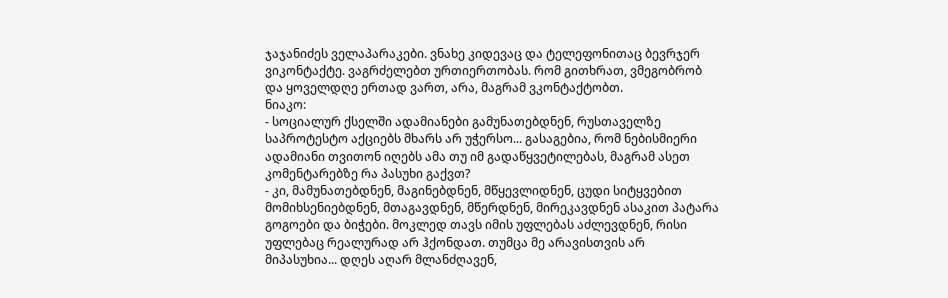ჯაჯანიძეს ველაპარაკები. ვნახე კიდევაც და ტელეფონითაც ბევრჯერ ვიკონტაქტე. ვაგრძელებთ ურთიერთობას. რომ გითხრათ, ვმეგობრობ და ყოველდღე ერთად ვართ, არა, მაგრამ ვკონტაქტობთ.
ნიაკო:
- სოციალურ ქსელში ადამიანები გამუნათებდნენ, რუსთაველზე საპროტესტო აქციებს მხარს არ უჭერსო... გასაგებია, რომ ნებისმიერი ადამიანი თვითონ იღებს ამა თუ იმ გადაწყვეტილებას, მაგრამ ასეთ კომენტარებზე რა პასუხი გაქვთ?
- კი, მამუნათებდნენ, მაგინებდნენ, მწყევლიდნენ, ცუდი სიტყვებით მომიხსენიებდნენ, მთაგავდნენ, მწერდნენ, მირეკავდნენ ასაკით პატარა გოგოები და ბიჭები. მოკლედ თავს იმის უფლებას აძლევდნენ, რისი უფლებაც რეალურად არ ჰქონდათ. თუმცა მე არავისთვის არ მიპასუხია... დღეს აღარ მლანძღავენ,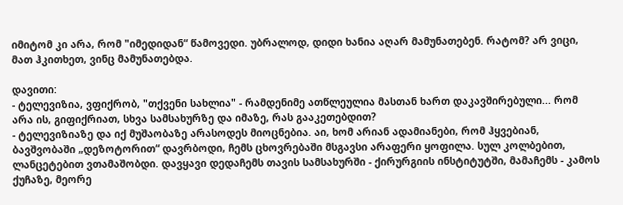იმიტომ კი არა, რომ "იმედიდან“ წამოვედი. უბრალოდ, დიდი ხანია აღარ მამუნათებენ. რატომ? არ ვიცი, მათ ჰკითხეთ, ვინც მამუნათებდა.

დავითი:
- ტელევიზია, ვფიქრობ, "თქვენი სახლია" - რამდენიმე ათწლეულია მასთან ხართ დაკავშირებული... რომ არა ის, გიფიქრიათ, სხვა სამსახურზე და იმაზე, რას გააკეთებდით?
- ტელევიზიაზე და იქ მუშაობაზე არასოდეს მიოცნებია. აი, ხომ არიან ადამიანები, რომ ჰყვებიან, ბავშვობაში „დეზოტორით“ დავრბოდი, ჩემს ცხოვრებაში მსგავსი არაფერი ყოფილა. სულ კოლბებით, ლანცეტებით ვთამაშობდი. დავყავი დედაჩემს თავის სამსახურში - ქირურგიის ინსტიტუტში, მამაჩემს - კამოს ქუჩაზე, მეორე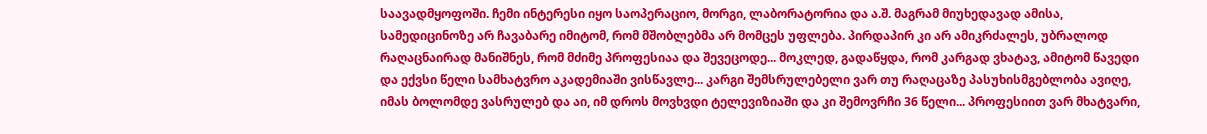საავადმყოფოში. ჩემი ინტერესი იყო საოპერაციო, მორგი, ლაბორატორია და ა.შ. მაგრამ მიუხედავად ამისა, სამედიცინოზე არ ჩავაბარე იმიტომ, რომ მშობლებმა არ მომცეს უფლება. პირდაპირ კი არ ამიკრძალეს, უბრალოდ რაღაცნაირად მანიშნეს, რომ მძიმე პროფესიაა და შევეცოდე... მოკლედ, გადაწყდა, რომ კარგად ვხატავ, ამიტომ წავედი და ექვსი წელი სამხატვრო აკადემიაში ვისწავლე... კარგი შემსრულებელი ვარ თუ რაღაცაზე პასუხისმგებლობა ავიღე, იმას ბოლომდე ვასრულებ და აი, იმ დროს მოვხვდი ტელევიზიაში და კი შემოვრჩი 36 წელი... პროფესიით ვარ მხატვარი,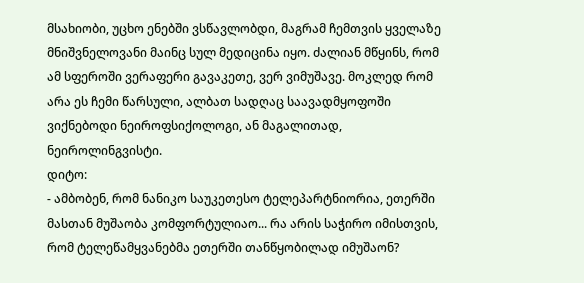მსახიობი, უცხო ენებში ვსწავლობდი, მაგრამ ჩემთვის ყველაზე მნიშვნელოვანი მაინც სულ მედიცინა იყო. ძალიან მწყინს, რომ ამ სფეროში ვერაფერი გავაკეთე, ვერ ვიმუშავე. მოკლედ რომ არა ეს ჩემი წარსული, ალბათ სადღაც საავადმყოფოში ვიქნებოდი ნეიროფსიქოლოგი, ან მაგალითად, ნეიროლინგვისტი.
დიტო:
- ამბობენ, რომ ნანიკო საუკეთესო ტელეპარტნიორია, ეთერში მასთან მუშაობა კომფორტულიაო... რა არის საჭირო იმისთვის, რომ ტელეწამყვანებმა ეთერში თანწყობილად იმუშაონ?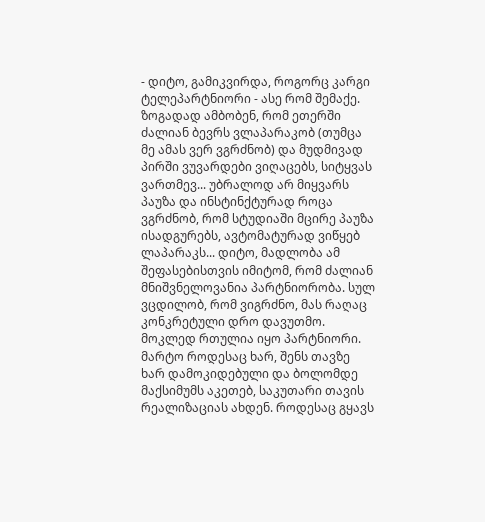- დიტო, გამიკვირდა, როგორც კარგი ტელეპარტნიორი - ასე რომ შემაქე. ზოგადად ამბობენ, რომ ეთერში ძალიან ბევრს ვლაპარაკობ (თუმცა მე ამას ვერ ვგრძნობ) და მუდმივად პირში ვუვარდები ვიღაცებს, სიტყვას ვართმევ... უბრალოდ არ მიყვარს პაუზა და ინსტინქტურად როცა ვგრძნობ, რომ სტუდიაში მცირე პაუზა ისადგურებს, ავტომატურად ვიწყებ ლაპარაკს... დიტო, მადლობა ამ შეფასებისთვის იმიტომ, რომ ძალიან მნიშვნელოვანია პარტნიორობა. სულ ვცდილობ, რომ ვიგრძნო, მას რაღაც კონკრეტული დრო დავუთმო. მოკლედ რთულია იყო პარტნიორი. მარტო როდესაც ხარ, შენს თავზე ხარ დამოკიდებული და ბოლომდე მაქსიმუმს აკეთებ, საკუთარი თავის რეალიზაციას ახდენ. როდესაც გყავს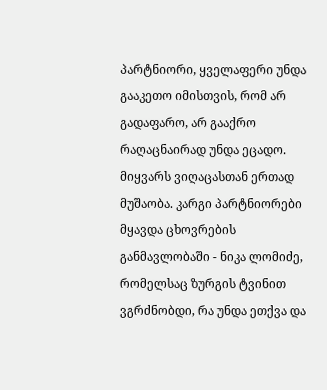პარტნიორი, ყველაფერი უნდა გააკეთო იმისთვის, რომ არ გადაფარო, არ გააქრო რაღაცნაირად უნდა ეცადო. მიყვარს ვიღაცასთან ერთად მუშაობა. კარგი პარტნიორები მყავდა ცხოვრების განმავლობაში - ნიკა ლომიძე, რომელსაც ზურგის ტვინით ვგრძნობდი, რა უნდა ეთქვა და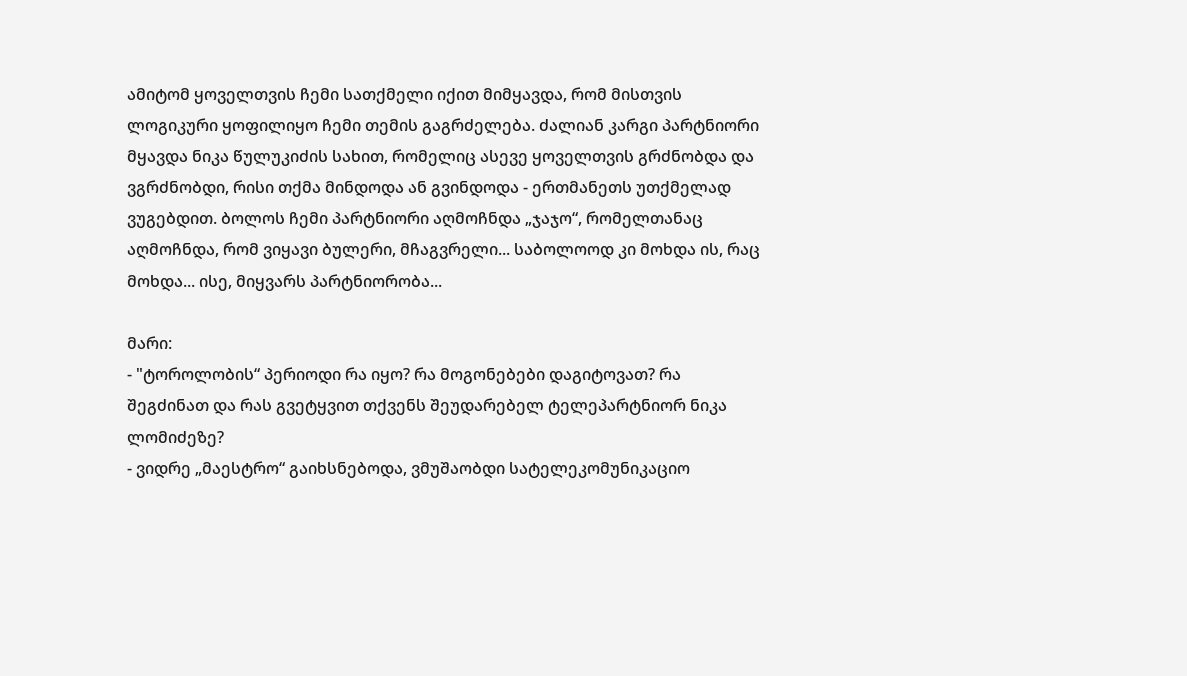ამიტომ ყოველთვის ჩემი სათქმელი იქით მიმყავდა, რომ მისთვის ლოგიკური ყოფილიყო ჩემი თემის გაგრძელება. ძალიან კარგი პარტნიორი მყავდა ნიკა წულუკიძის სახით, რომელიც ასევე ყოველთვის გრძნობდა და ვგრძნობდი, რისი თქმა მინდოდა ან გვინდოდა - ერთმანეთს უთქმელად ვუგებდით. ბოლოს ჩემი პარტნიორი აღმოჩნდა „ჯაჯო“, რომელთანაც აღმოჩნდა, რომ ვიყავი ბულერი, მჩაგვრელი... საბოლოოდ კი მოხდა ის, რაც მოხდა... ისე, მიყვარს პარტნიორობა...

მარი:
- "ტოროლობის“ პერიოდი რა იყო? რა მოგონებები დაგიტოვათ? რა შეგძინათ და რას გვეტყვით თქვენს შეუდარებელ ტელეპარტნიორ ნიკა ლომიძეზე?
- ვიდრე „მაესტრო“ გაიხსნებოდა, ვმუშაობდი სატელეკომუნიკაციო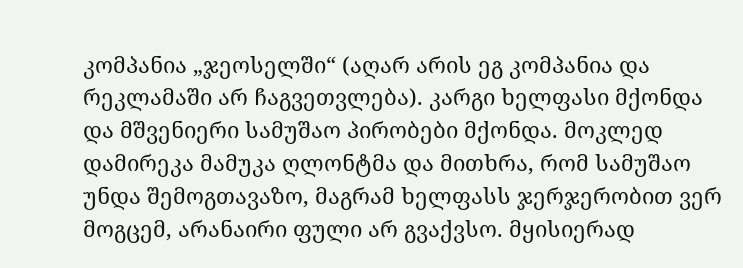კომპანია „ჯეოსელში“ (აღარ არის ეგ კომპანია და რეკლამაში არ ჩაგვეთვლება). კარგი ხელფასი მქონდა და მშვენიერი სამუშაო პირობები მქონდა. მოკლედ დამირეკა მამუკა ღლონტმა და მითხრა, რომ სამუშაო უნდა შემოგთავაზო, მაგრამ ხელფასს ჯერჯერობით ვერ მოგცემ, არანაირი ფული არ გვაქვსო. მყისიერად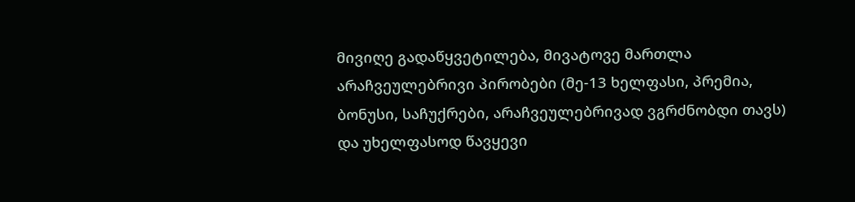მივიღე გადაწყვეტილება, მივატოვე მართლა არაჩვეულებრივი პირობები (მე-13 ხელფასი, პრემია, ბონუსი, საჩუქრები, არაჩვეულებრივად ვგრძნობდი თავს) და უხელფასოდ წავყევი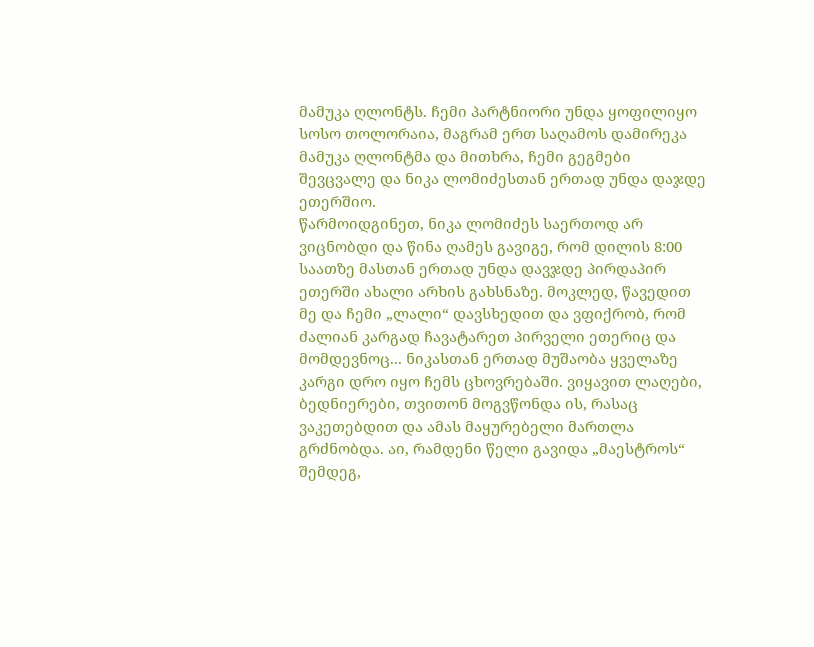მამუკა ღლონტს. ჩემი პარტნიორი უნდა ყოფილიყო სოსო თოლორაია, მაგრამ ერთ საღამოს დამირეკა მამუკა ღლონტმა და მითხრა, ჩემი გეგმები შევცვალე და ნიკა ლომიძესთან ერთად უნდა დაჯდე ეთერშიო.
წარმოიდგინეთ, ნიკა ლომიძეს საერთოდ არ ვიცნობდი და წინა ღამეს გავიგე, რომ დილის 8:00 საათზე მასთან ერთად უნდა დავჯდე პირდაპირ ეთერში ახალი არხის გახსნაზე. მოკლედ, წავედით მე და ჩემი „ლალი“ დავსხედით და ვფიქრობ, რომ ძალიან კარგად ჩავატარეთ პირველი ეთერიც და მომდევნოც... ნიკასთან ერთად მუშაობა ყველაზე კარგი დრო იყო ჩემს ცხოვრებაში. ვიყავით ლაღები, ბედნიერები, თვითონ მოგვწონდა ის, რასაც ვაკეთებდით და ამას მაყურებელი მართლა გრძნობდა. აი, რამდენი წელი გავიდა „მაესტროს“ შემდეგ,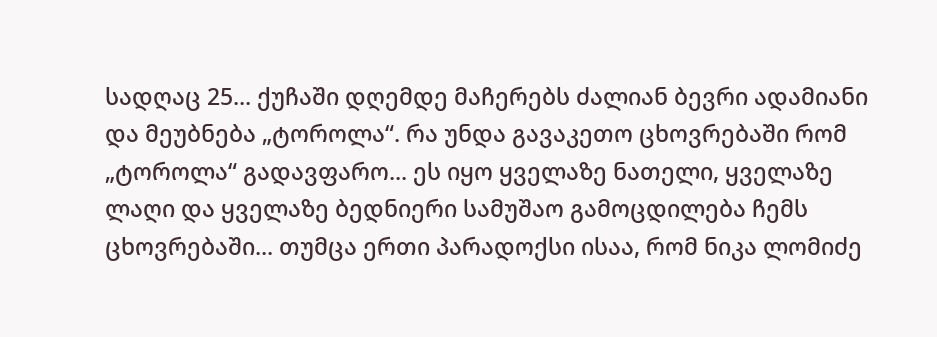სადღაც 25... ქუჩაში დღემდე მაჩერებს ძალიან ბევრი ადამიანი და მეუბნება „ტოროლა“. რა უნდა გავაკეთო ცხოვრებაში რომ „ტოროლა“ გადავფარო... ეს იყო ყველაზე ნათელი, ყველაზე ლაღი და ყველაზე ბედნიერი სამუშაო გამოცდილება ჩემს ცხოვრებაში... თუმცა ერთი პარადოქსი ისაა, რომ ნიკა ლომიძე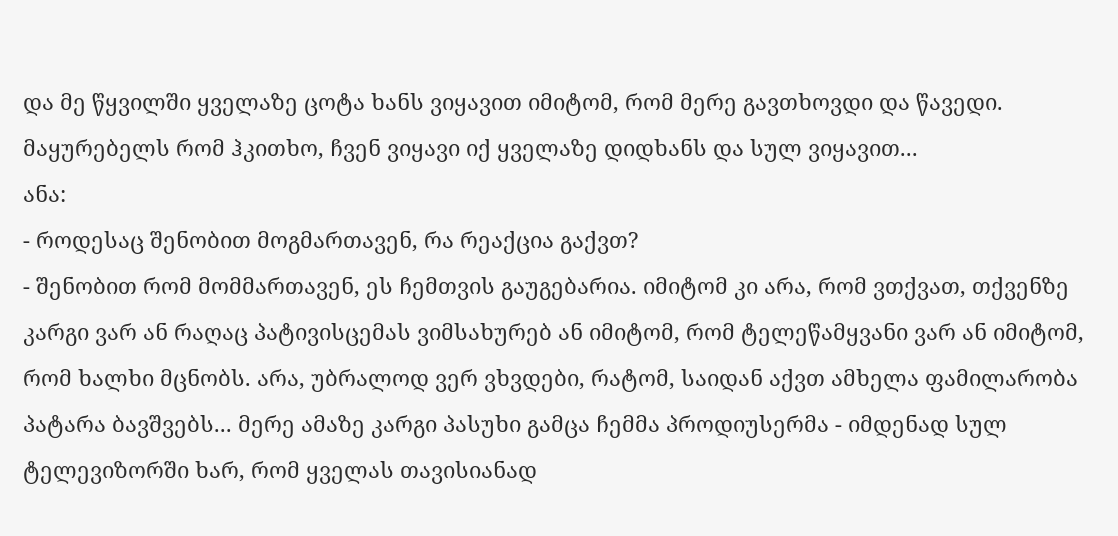და მე წყვილში ყველაზე ცოტა ხანს ვიყავით იმიტომ, რომ მერე გავთხოვდი და წავედი. მაყურებელს რომ ჰკითხო, ჩვენ ვიყავი იქ ყველაზე დიდხანს და სულ ვიყავით...
ანა:
- როდესაც შენობით მოგმართავენ, რა რეაქცია გაქვთ?
- შენობით რომ მომმართავენ, ეს ჩემთვის გაუგებარია. იმიტომ კი არა, რომ ვთქვათ, თქვენზე კარგი ვარ ან რაღაც პატივისცემას ვიმსახურებ ან იმიტომ, რომ ტელეწამყვანი ვარ ან იმიტომ, რომ ხალხი მცნობს. არა, უბრალოდ ვერ ვხვდები, რატომ, საიდან აქვთ ამხელა ფამილარობა პატარა ბავშვებს... მერე ამაზე კარგი პასუხი გამცა ჩემმა პროდიუსერმა - იმდენად სულ ტელევიზორში ხარ, რომ ყველას თავისიანად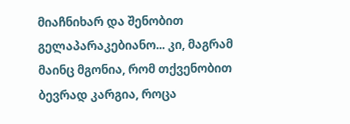მიაჩნიხარ და შენობით გელაპარაკებიანო... კი, მაგრამ მაინც მგონია, რომ თქვენობით ბევრად კარგია, როცა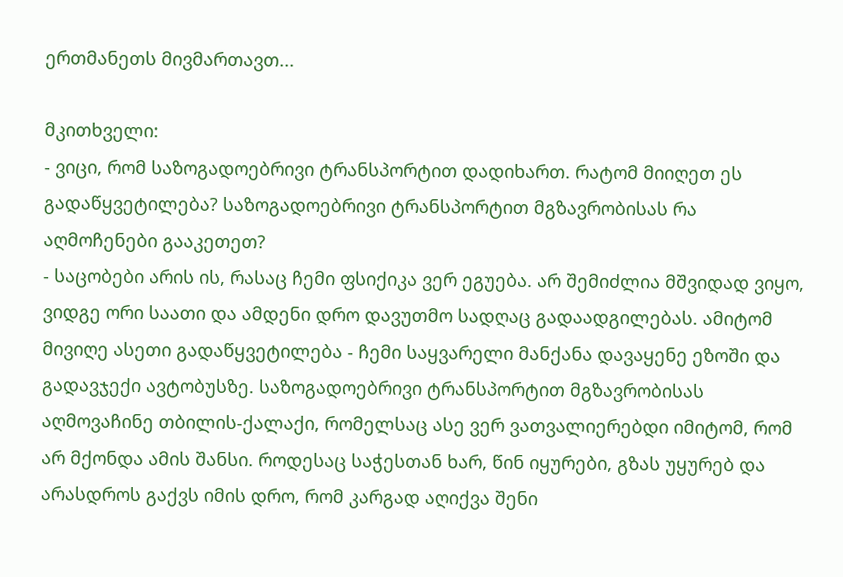ერთმანეთს მივმართავთ...

მკითხველი:
- ვიცი, რომ საზოგადოებრივი ტრანსპორტით დადიხართ. რატომ მიიღეთ ეს გადაწყვეტილება? საზოგადოებრივი ტრანსპორტით მგზავრობისას რა აღმოჩენები გააკეთეთ?
- საცობები არის ის, რასაც ჩემი ფსიქიკა ვერ ეგუება. არ შემიძლია მშვიდად ვიყო, ვიდგე ორი საათი და ამდენი დრო დავუთმო სადღაც გადაადგილებას. ამიტომ მივიღე ასეთი გადაწყვეტილება - ჩემი საყვარელი მანქანა დავაყენე ეზოში და გადავჯექი ავტობუსზე. საზოგადოებრივი ტრანსპორტით მგზავრობისას აღმოვაჩინე თბილის-ქალაქი, რომელსაც ასე ვერ ვათვალიერებდი იმიტომ, რომ არ მქონდა ამის შანსი. როდესაც საჭესთან ხარ, წინ იყურები, გზას უყურებ და არასდროს გაქვს იმის დრო, რომ კარგად აღიქვა შენი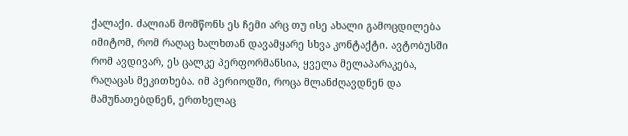ქალაქი. ძალიან მომწონს ეს ჩემი არც თუ ისე ახალი გამოცდილება იმიტომ, რომ რაღაც ხალხთან დავამყარე სხვა კონტაქტი. ავტობუსში რომ ავდივარ, ეს ცალკე პერფორმანსია, ყველა მელაპარაკება, რაღაცას მეკითხება. იმ პერიოდში, როცა მლანძღავდნენ და მამუნათებდნენ, ერთხელაც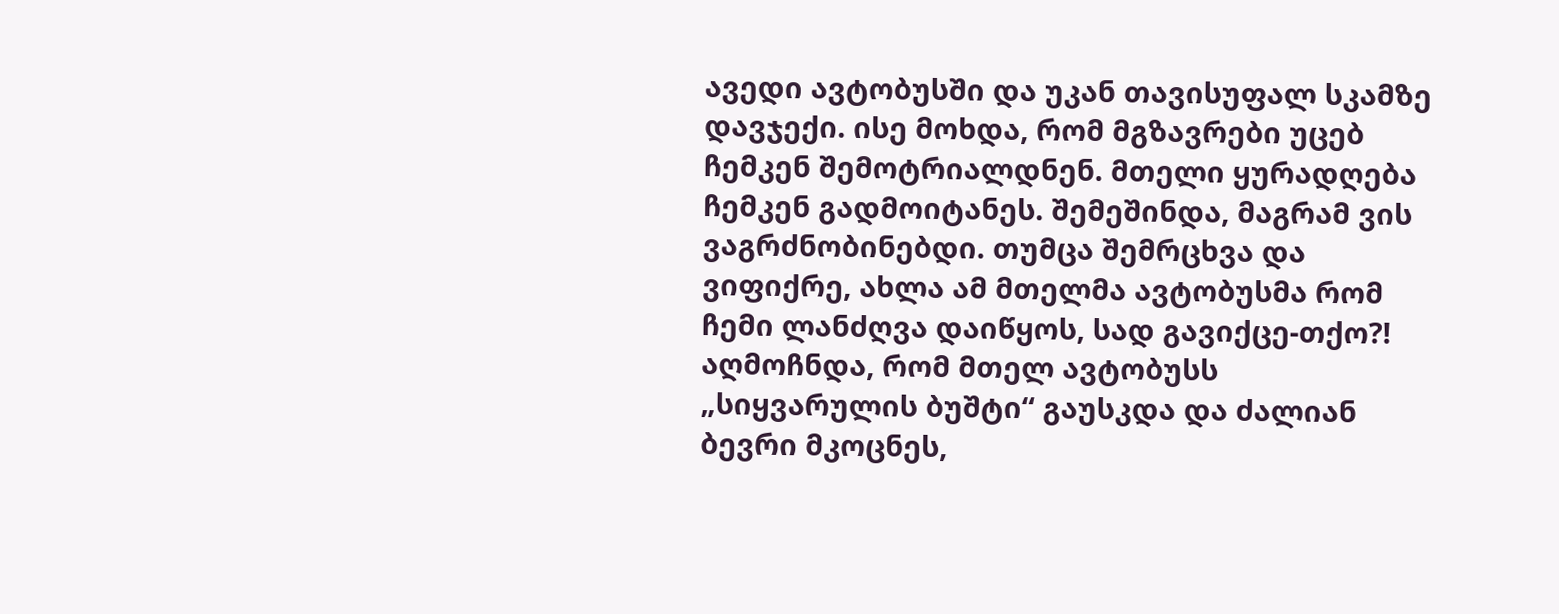ავედი ავტობუსში და უკან თავისუფალ სკამზე დავჯექი. ისე მოხდა, რომ მგზავრები უცებ ჩემკენ შემოტრიალდნენ. მთელი ყურადღება ჩემკენ გადმოიტანეს. შემეშინდა, მაგრამ ვის ვაგრძნობინებდი. თუმცა შემრცხვა და ვიფიქრე, ახლა ამ მთელმა ავტობუსმა რომ ჩემი ლანძღვა დაიწყოს, სად გავიქცე-თქო?! აღმოჩნდა, რომ მთელ ავტობუსს „სიყვარულის ბუშტი“ გაუსკდა და ძალიან ბევრი მკოცნეს,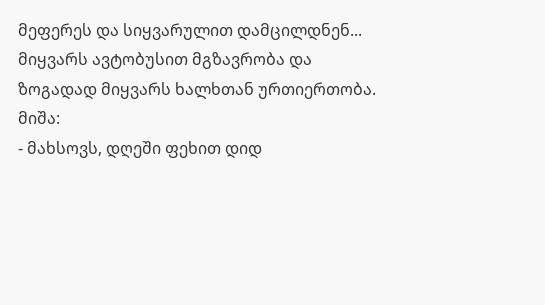მეფერეს და სიყვარულით დამცილდნენ... მიყვარს ავტობუსით მგზავრობა და ზოგადად მიყვარს ხალხთან ურთიერთობა.
მიშა:
- მახსოვს, დღეში ფეხით დიდ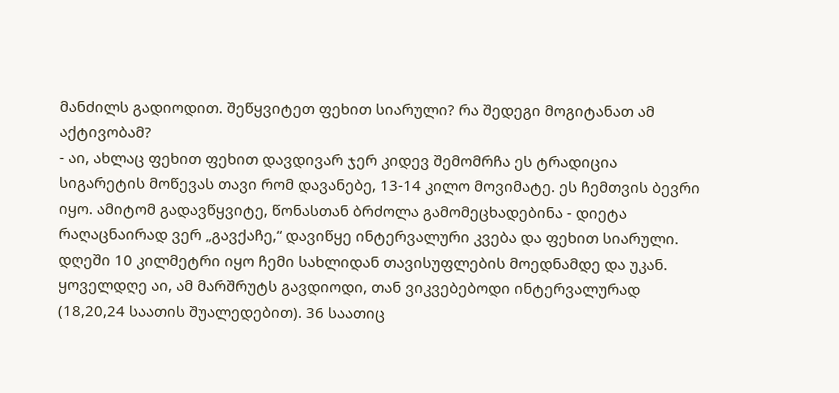მანძილს გადიოდით. შეწყვიტეთ ფეხით სიარული? რა შედეგი მოგიტანათ ამ აქტივობამ?
- აი, ახლაც ფეხით ფეხით დავდივარ ჯერ კიდევ შემომრჩა ეს ტრადიცია სიგარეტის მოწევას თავი რომ დავანებე, 13-14 კილო მოვიმატე. ეს ჩემთვის ბევრი იყო. ამიტომ გადავწყვიტე, წონასთან ბრძოლა გამომეცხადებინა - დიეტა რაღაცნაირად ვერ „გავქაჩე,“ დავიწყე ინტერვალური კვება და ფეხით სიარული. დღეში 10 კილმეტრი იყო ჩემი სახლიდან თავისუფლების მოედნამდე და უკან. ყოველდღე აი, ამ მარშრუტს გავდიოდი, თან ვიკვებებოდი ინტერვალურად (18,20,24 საათის შუალედებით). 36 საათიც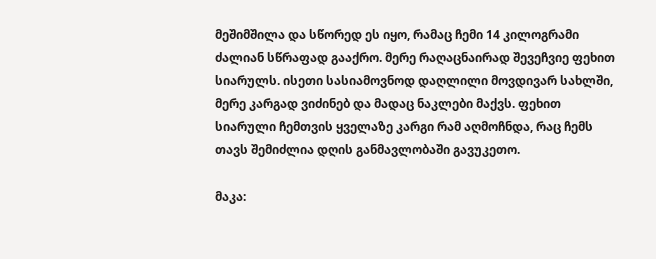მეშიმშილა და სწორედ ეს იყო, რამაც ჩემი 14 კილოგრამი ძალიან სწრაფად გააქრო. მერე რაღაცნაირად შევეჩვიე ფეხით სიარულს. ისეთი სასიამოვნოდ დაღლილი მოვდივარ სახლში, მერე კარგად ვიძინებ და მადაც ნაკლები მაქვს. ფეხით სიარული ჩემთვის ყველაზე კარგი რამ აღმოჩნდა, რაც ჩემს თავს შემიძლია დღის განმავლობაში გავუკეთო.

მაკა: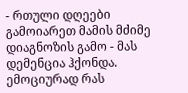- რთული დღეები გამოიარეთ მამის მძიმე დიაგნოზის გამო - მას დემენცია ჰქონდა. ემოციურად რას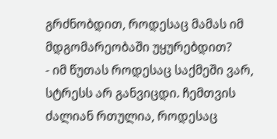გრძნობდით, როდესაც მამას იმ მდგომარეობაში უყურებდით?
- იმ წუთას როდესაც საქმეში ვარ, სტრესს არ განვიცდი. ჩემთვის ძალიან რთულია, როდესაც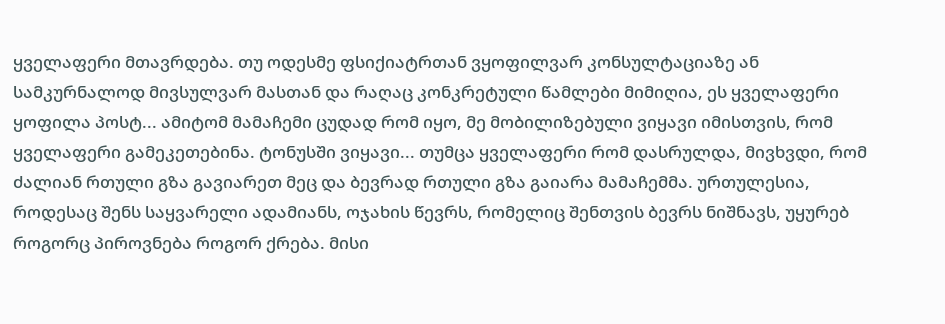ყველაფერი მთავრდება. თუ ოდესმე ფსიქიატრთან ვყოფილვარ კონსულტაციაზე ან სამკურნალოდ მივსულვარ მასთან და რაღაც კონკრეტული წამლები მიმიღია, ეს ყველაფერი ყოფილა პოსტ... ამიტომ მამაჩემი ცუდად რომ იყო, მე მობილიზებული ვიყავი იმისთვის, რომ ყველაფერი გამეკეთებინა. ტონუსში ვიყავი... თუმცა ყველაფერი რომ დასრულდა, მივხვდი, რომ ძალიან რთული გზა გავიარეთ მეც და ბევრად რთული გზა გაიარა მამაჩემმა. ურთულესია, როდესაც შენს საყვარელი ადამიანს, ოჯახის წევრს, რომელიც შენთვის ბევრს ნიშნავს, უყურებ როგორც პიროვნება როგორ ქრება. მისი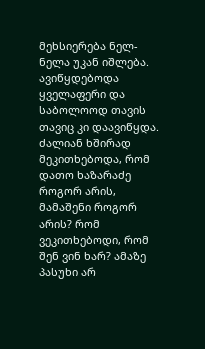მეხსიერება ნელ-ნელა უკან იშლება. ავიწყდებოდა ყველაფერი და საბოლოოდ თავის თავიც კი დაავიწყდა. ძალიან ხშირად მეკითხებოდა, რომ დათო ხაზარაძე როგორ არის, მამაშენი როგორ არის? რომ ვეკითხებოდი, რომ შენ ვინ ხარ? ამაზე პასუხი არ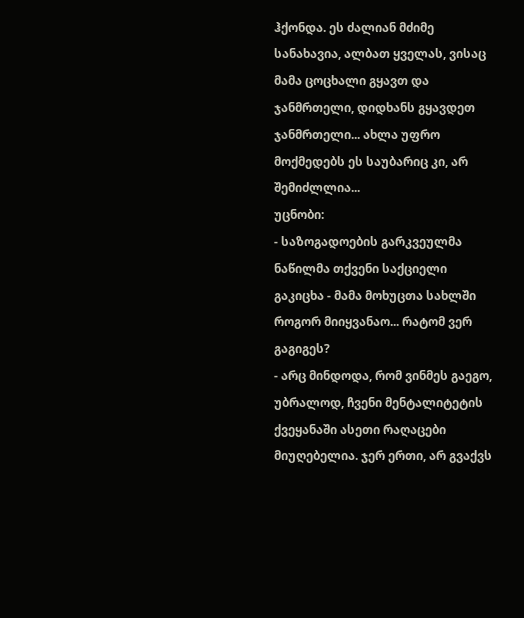ჰქონდა. ეს ძალიან მძიმე სანახავია, ალბათ ყველას, ვისაც მამა ცოცხალი გყავთ და ჯანმრთელი, დიდხანს გყავდეთ ჯანმრთელი... ახლა უფრო მოქმედებს ეს საუბარიც კი, არ შემიძლლია...
უცნობი:
- საზოგადოების გარკვეულმა ნაწილმა თქვენი საქციელი გაკიცხა - მამა მოხუცთა სახლში როგორ მიიყვანაო... რატომ ვერ გაგიგეს?
- არც მინდოდა, რომ ვინმეს გაეგო, უბრალოდ, ჩვენი მენტალიტეტის ქვეყანაში ასეთი რაღაცები მიუღებელია. ჯერ ერთი, არ გვაქვს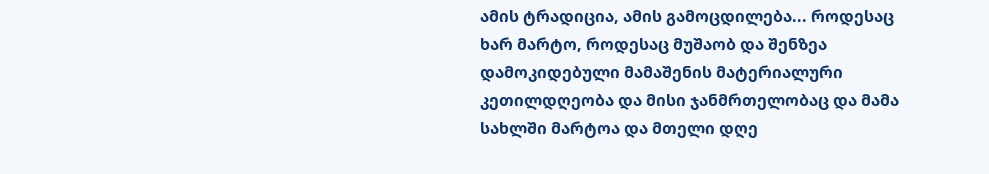ამის ტრადიცია, ამის გამოცდილება... როდესაც ხარ მარტო, როდესაც მუშაობ და შენზეა დამოკიდებული მამაშენის მატერიალური კეთილდღეობა და მისი ჯანმრთელობაც და მამა სახლში მარტოა და მთელი დღე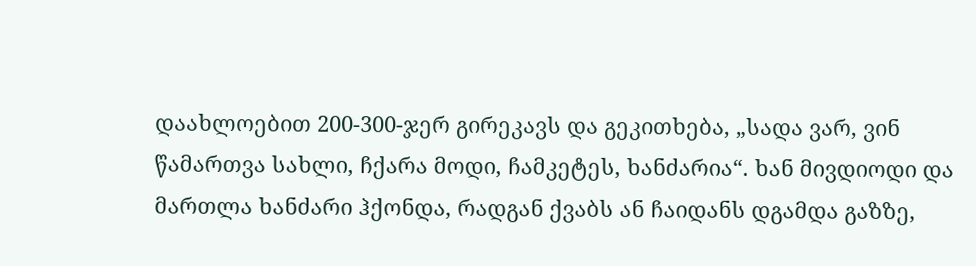დაახლოებით 200-300-ჯერ გირეკავს და გეკითხება, „სადა ვარ, ვინ წამართვა სახლი, ჩქარა მოდი, ჩამკეტეს, ხანძარია“. ხან მივდიოდი და მართლა ხანძარი ჰქონდა, რადგან ქვაბს ან ჩაიდანს დგამდა გაზზე,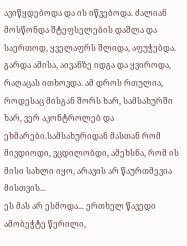ავიწყდებოდა და ის იწვებოდა. ძალიან მოსწონდა შტეფსელების დაშლა და საერთოდ, ყველაფრს შლიდა, აფუჭებდა. გარდა ამისა, აივანზე იდგა და ყვიროდა, რაღაცას ითხოვდა. ამ დროს რთულია, როდესაც მისგან შორს ხარ, სამსახურში ხარ, ვერ აკონტროლებ და ეხმარები.სამსახურიდან მასთან რომ მივდიოდი, ვცდილობდი, ამეხსნა, რომ ის მისი სახლი იყო, არავის არ წაურთმევია მისთვის...
ეს მას არ ესმოდა... ერთხელ წავედი ამობეჭტე წერილი,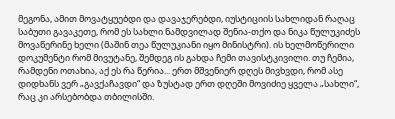მეგონა, ამით მოვატყუებდი და დავაჯერებდი, იუსტიციის სახლიდან რაღაც საბუთი გავაკეთე, რომ ეს სახლი ნამდვილად შენია-თქო და ნიკა წულუკიძეს მოვაწერინე ხელი (მაშინ თეა წულუკიანი იყო მინისტრი). ის ხელმოწერილი დოკუმენტი რომ მივუტანე, შემდეგ ის გახდა ჩემი თავისტკივილი. თუ ჩემია, რამდენი ოთახია, აქ ეს რა წერია... ერთ მშვენიერ დღეს მივხვდი, რომ ასე დიდხანს ვერ „გავქაჩავდი“ და ზუსტად ერთ დღეში მოვიძიე ყველა „სახლი“, რაც კი არსებობდა თბილისში.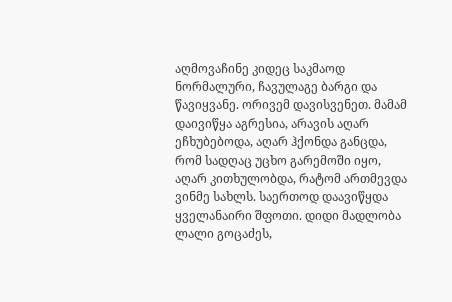აღმოვაჩინე კიდეც საკმაოდ ნორმალური, ჩავულაგე ბარგი და წავიყვანე. ორივემ დავისვენეთ. მამამ დაივიწყა აგრესია, არავის აღარ ეჩხუბებოდა, აღარ ჰქონდა განცდა, რომ სადღაც უცხო გარემოში იყო, აღარ კითხულობდა, რატომ ართმევდა ვინმე სახლს. საერთოდ დაავიწყდა ყველანაირი შფოთი. დიდი მადლობა ლალი გოცაძეს,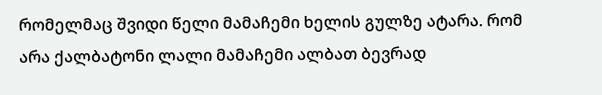რომელმაც შვიდი წელი მამაჩემი ხელის გულზე ატარა. რომ არა ქალბატონი ლალი მამაჩემი ალბათ ბევრად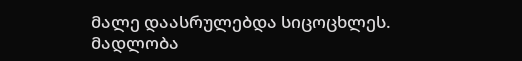მალე დაასრულებდა სიცოცხლეს. მადლობა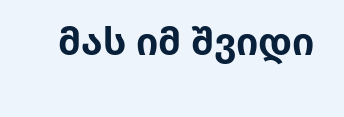მას იმ შვიდი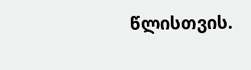წლისთვის.